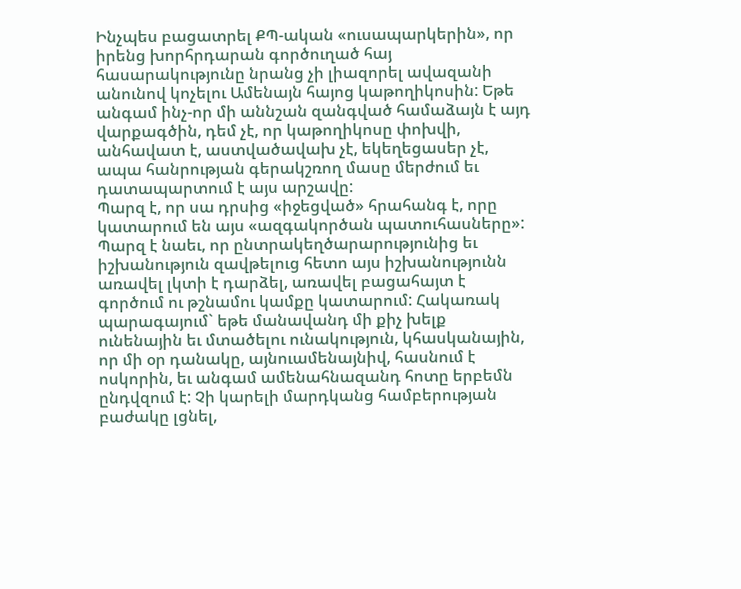Ինչպես բացատրել ՔՊ-ական «ուսապարկերին», որ իրենց խորհրդարան գործուղած հայ հասարակությունը նրանց չի լիազորել ավազանի անունով կոչելու Ամենայն հայոց կաթողիկոսին: Եթե անգամ ինչ-որ մի աննշան զանգված համաձայն է այդ վարքագծին, դեմ չէ, որ կաթողիկոսը փոխվի, անհավատ է, աստվածավախ չէ, եկեղեցասեր չէ, ապա հանրության գերակշռող մասը մերժում եւ դատապարտում է այս արշավը:
Պարզ է, որ սա դրսից «իջեցված» հրահանգ է, որը կատարում են այս «ազգակործան պատուհասները»:
Պարզ է նաեւ, որ ընտրակեղծարարությունից եւ իշխանություն զավթելուց հետո այս իշխանությունն առավել լկտի է դարձել, առավել բացահայտ է գործում ու թշնամու կամքը կատարում: Հակառակ պարագայում` եթե մանավանդ մի քիչ խելք ունենային եւ մտածելու ունակություն, կհասկանային, որ մի օր դանակը, այնուամենայնիվ, հասնում է ոսկորին, եւ անգամ ամենահնազանդ հոտը երբեմն ընդվզում է: Չի կարելի մարդկանց համբերության բաժակը լցնել,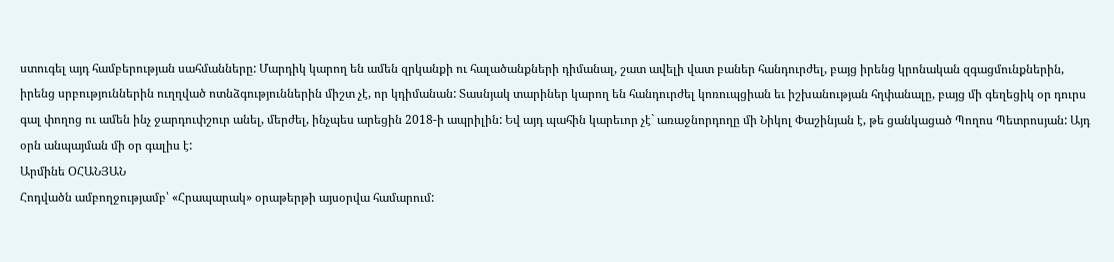ստուգել այդ համբերության սահմանները: Մարդիկ կարող են ամեն զրկանքի ու հալածանքների դիմանալ, շատ ավելի վատ բաներ հանդուրժել, բայց իրենց կրոնական զգացմունքներին, իրենց սրբություններին ուղղված ոտնձգություններին միշտ չէ, որ կդիմանան: Տասնյակ տարիներ կարող են հանդուրժել կոռուպցիան եւ իշխանության հղփանալը, բայց մի գեղեցիկ օր դուրս գալ փողոց ու ամեն ինչ ջարդուփշուր անել, մերժել, ինչպես արեցին 2018-ի ապրիլին: Եվ այդ պահին կարեւոր չէ` առաջնորդողը մի Նիկոլ Փաշինյան է, թե ցանկացած Պողոս Պետրոսյան: Այդ օրն անպայման մի օր գալիս է:
Արմինե ՕՀԱՆՅԱՆ
Հոդվածն ամբողջությամբ՝ «Հրապարակ» օրաթերթի այսօրվա համարում: